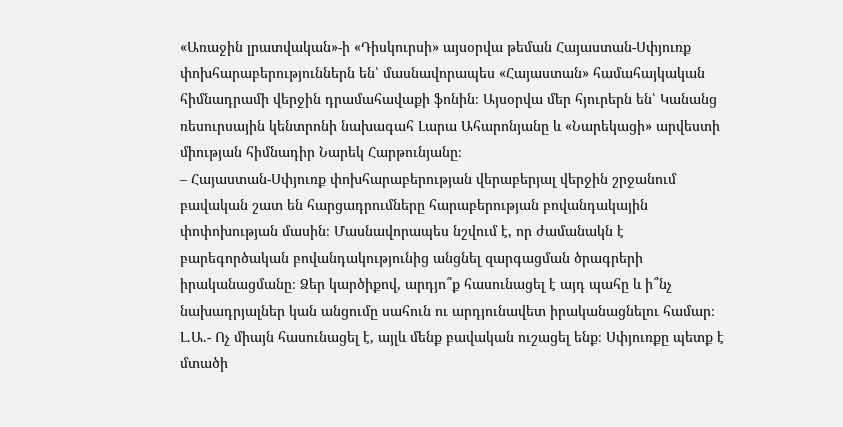«Առաջին լրատվական»-ի «Դիսկուրսի» այսօրվա թեման Հայաստան-Սփյուռք փոխհարաբերություններն են՝ մասնավորապես «Հայաստան» համահայկական հիմնադրամի վերջին դրամահավաքի ֆոնին։ Այսօրվա մեր հյուրերն են՝ Կանանց ռեսուրսային կենտրոնի նախագահ Լարա Ահարոնյանը և «Նարեկացի» արվեստի միության հիմնադիր Նարեկ Հարթունյանը։
– Հայաստան-Սփյուռք փոխհարաբերության վերաբերյալ վերջին շրջանում բավական շատ են հարցադրումները հարաբերության բովանդակային փոփոխության մասին։ Մասնավորապես նշվում է, որ ժամանակն է բարեգործական բովանդակությունից անցնել զարգացման ծրագրերի իրականացմանը։ Ձեր կարծիքով, արդյո՞ք հասունացել է այդ պահը և ի՞նչ նախադրյալներ կան անցումը սահուն ու արդյունավետ իրականացնելու համար։
Լ.Ա.- Ոչ միայն հասունացել է, այլև մենք բավական ուշացել ենք։ Սփյուռքը պետք է մտածի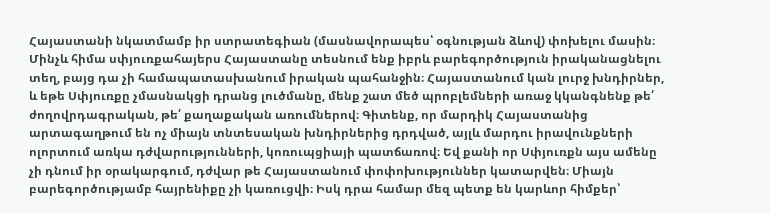Հայաստանի նկատմամբ իր ստրատեգիան (մասնավորապես՝ օգնության ձևով) փոխելու մասին։ Մինչև հիմա սփյուռքահայերս Հայաստանը տեսնում ենք իբրև բարեգործություն իրականացնելու տեղ, բայց դա չի համապատասխանում իրական պահանջին։ Հայաստանում կան լուրջ խնդիրներ, և եթե Սփյուռքը չմասնակցի դրանց լուծմանը, մենք շատ մեծ պրոբլեմների առաջ կկանգնենք թե՛ ժողովրդագրական, թե՛ քաղաքական առումներով։ Գիտենք, որ մարդիկ Հայաստանից արտագաղթում են ոչ միայն տնտեսական խնդիրներից դրդված, այլև մարդու իրավունքների ոլորտում առկա դժվարությունների, կոռուպցիայի պատճառով։ Եվ քանի որ Սփյուռքն այս ամենը չի դնում իր օրակարգում, դժվար թե Հայաստանում փոփոխություններ կատարվեն։ Միայն բարեգործությամբ հայրենիքը չի կառուցվի։ Իսկ դրա համար մեզ պետք են կարևոր հիմքեր՝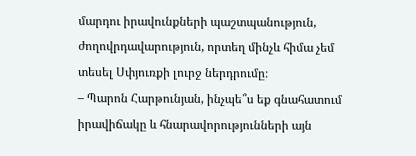մարդու իրավունքների պաշտպանություն, ժողովրդավարություն, որտեղ մինչև հիմա չեմ տեսել Սփյուռքի լուրջ ներդրումը։
– Պարոն Հարթունյան, ինչպե՞ս եք գնահատում իրավիճակը և հնարավորությունների այն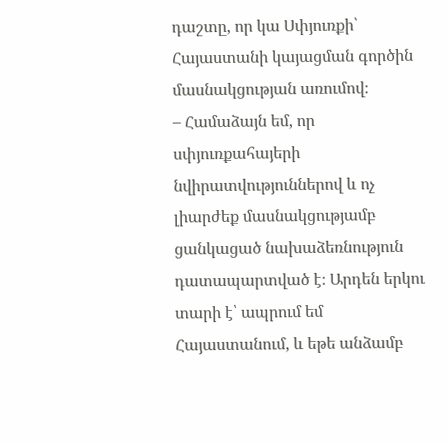դաշտը, որ կա Սփյուռքի՝ Հայաստանի կայացման գործին մասնակցության առումով։
– Համաձայն եմ, որ սփյուռքահայերի նվիրատվություններով և ոչ լիարժեք մասնակցությամբ ցանկացած նախաձեռնություն դատապարտված է։ Արդեն երկու տարի է՝ ապրում եմ Հայաստանում, և եթե անձամբ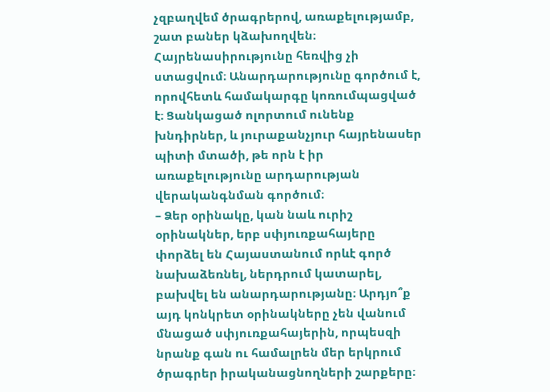չզբաղվեմ ծրագրերով, առաքելությամբ, շատ բաներ կձախողվեն։ Հայրենասիրությունը հեռվից չի ստացվում։ Անարդարությունը գործում է, որովհետև համակարգը կոռումպացված է։ Ցանկացած ոլորտում ունենք խնդիրներ, և յուրաքանչյուր հայրենասեր պիտի մտածի, թե որն է իր առաքելությունը արդարության վերականգնման գործում։
– Ձեր օրինակը, կան նաև ուրիշ օրինակներ, երբ սփյուռքահայերը փորձել են Հայաստանում որևէ գործ նախաձեռնել, ներդրում կատարել, բախվել են անարդարությանը։ Արդյո՞ք այդ կոնկրետ օրինակները չեն վանում մնացած սփյուռքահայերին, որպեսզի նրանք գան ու համալրեն մեր երկրում ծրագրեր իրականացնողների շարքերը։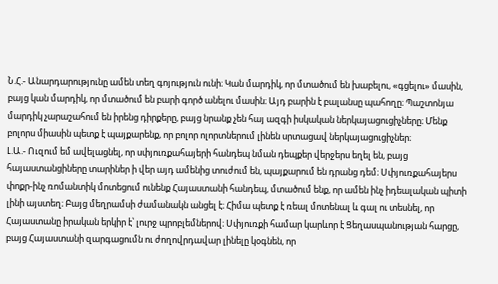Ն.Հ.- Անարդարությունը ամեն տեղ գոյություն ունի։ Կան մարդիկ, որ մտածում են խաբելու, «գցելու» մասին, բայց կան մարդիկ, որ մտածում են բարի գործ անելու մասին։ Այդ բարին է բալանսը պահողը։ Պաշտոնյա մարդիկ չարաշահում են իրենց դիրքերը, բայց նրանք չեն հայ ազգի իսկական ներկայացուցիչները։ Մենք բոլորս միասին պետք է պայքարենք, որ բոլոր ոլորտներում լինեն սրտացավ ներկայացուցիչներ։
Լ.Ա.- Ուզում եմ ավելացնել, որ սփյուռքահայերի հանդեպ նման դեպքեր վերջերս եղել են, բայց հայաստանցիները տարիներ ի վեր այդ ամենից տուժում են, պայքարում են դրանց դեմ։ Սփյուռքահայերս փոքր-ինչ ռոմանտիկ մոտեցում ունենք Հայաստանի հանդեպ, մտածում ենք, որ ամեն ինչ իդեալական պիտի լինի այստեղ։ Բայց մեղրամսի ժամանակն անցել է։ Հիմա պետք է ռեալ մոտենալ և գալ ու տեսնել, որ Հայաստանը իրական երկիր է՝ լուրջ պրոբլեմներով։ Սփյուռքի համար կարևոր է Ցեղասպանության հարցը, բայց Հայաստանի զարգացումն ու ժողովրդավար լինելը կօգնեն, որ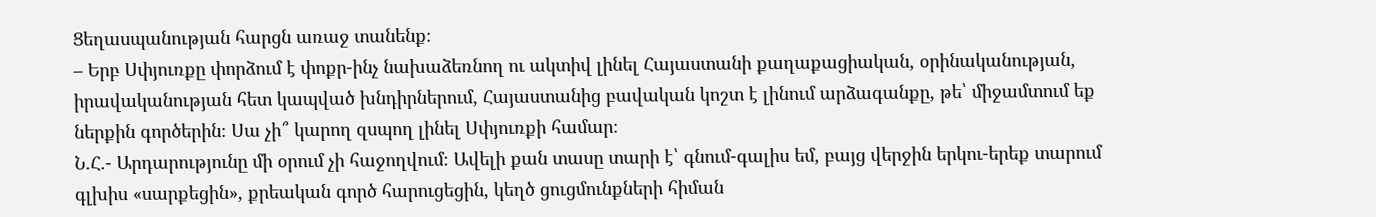Ցեղասպանության հարցն առաջ տանենք։
– Երբ Սփյուռքը փորձում է փոքր-ինչ նախաձեռնող ու ակտիվ լինել Հայաստանի քաղաքացիական, օրինականության, իրավականության հետ կապված խնդիրներում, Հայաստանից բավական կոշտ է լինում արձագանքը, թե՝ միջամտում եք ներքին գործերին։ Սա չի՞ կարող զսպող լինել Սփյուռքի համար։
Ն.Հ.- Արդարությունը մի օրում չի հաջողվում։ Ավելի քան տասը տարի է՝ գնում-գալիս եմ, բայց վերջին երկու-երեք տարում գլխիս «սարքեցին», քրեական գործ հարուցեցին, կեղծ ցուցմունքների հիման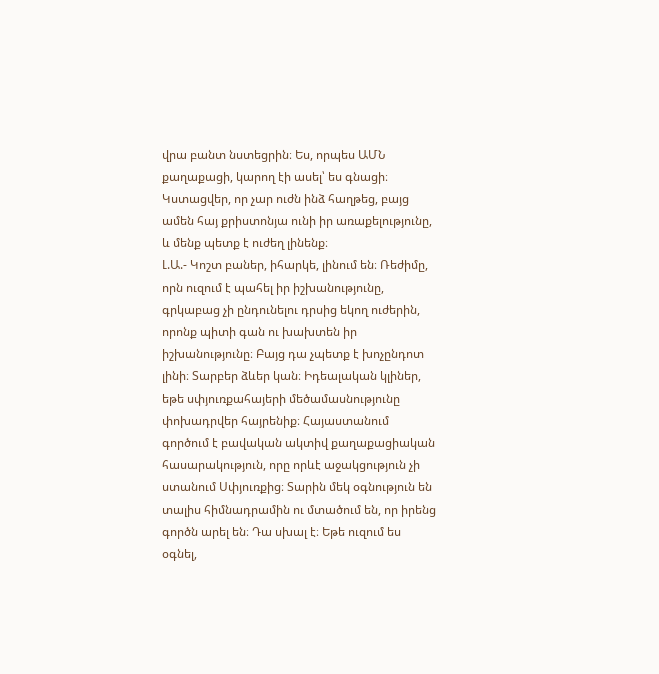վրա բանտ նստեցրին։ Ես, որպես ԱՄՆ քաղաքացի, կարող էի ասել՝ ես գնացի։ Կստացվեր, որ չար ուժն ինձ հաղթեց, բայց ամեն հայ քրիստոնյա ունի իր առաքելությունը, և մենք պետք է ուժեղ լինենք։
Լ.Ա.- Կոշտ բաներ, իհարկե, լինում են։ Ռեժիմը, որն ուզում է պահել իր իշխանությունը, գրկաբաց չի ընդունելու դրսից եկող ուժերին, որոնք պիտի գան ու խախտեն իր իշխանությունը։ Բայց դա չպետք է խոչընդոտ լինի։ Տարբեր ձևեր կան։ Իդեալական կլիներ, եթե սփյուռքահայերի մեծամասնությունը փոխադրվեր հայրենիք։ Հայաստանում գործում է բավական ակտիվ քաղաքացիական հասարակություն, որը որևէ աջակցություն չի ստանում Սփյուռքից։ Տարին մեկ օգնություն են տալիս հիմնադրամին ու մտածում են, որ իրենց գործն արել են։ Դա սխալ է։ Եթե ուզում ես օգնել,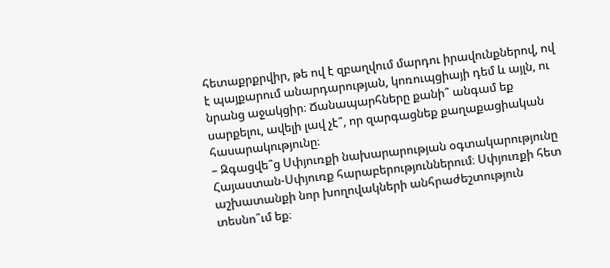հետաքրքրվիր, թե ով է զբաղվում մարդու իրավունքներով, ով է պայքարում անարդարության, կոռուպցիայի դեմ և այլն, ու նրանց աջակցիր։ Ճանապարհները քանի՞ անգամ եք սարքելու, ավելի լավ չէ՞, որ զարգացնեք քաղաքացիական հասարակությունը։
– Զգացվե՞ց Սփյուռքի նախարարության օգտակարությունը Հայաստան-Սփյուռք հարաբերություններում։ Սփյուռքի հետ աշխատանքի նոր խողովակների անհրաժեշտություն տեսնո՞ւմ եք։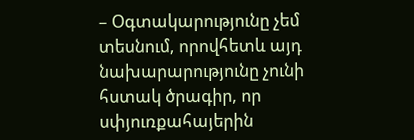– Օգտակարությունը չեմ տեսնում, որովհետև այդ նախարարությունը չունի հստակ ծրագիր, որ սփյուռքահայերին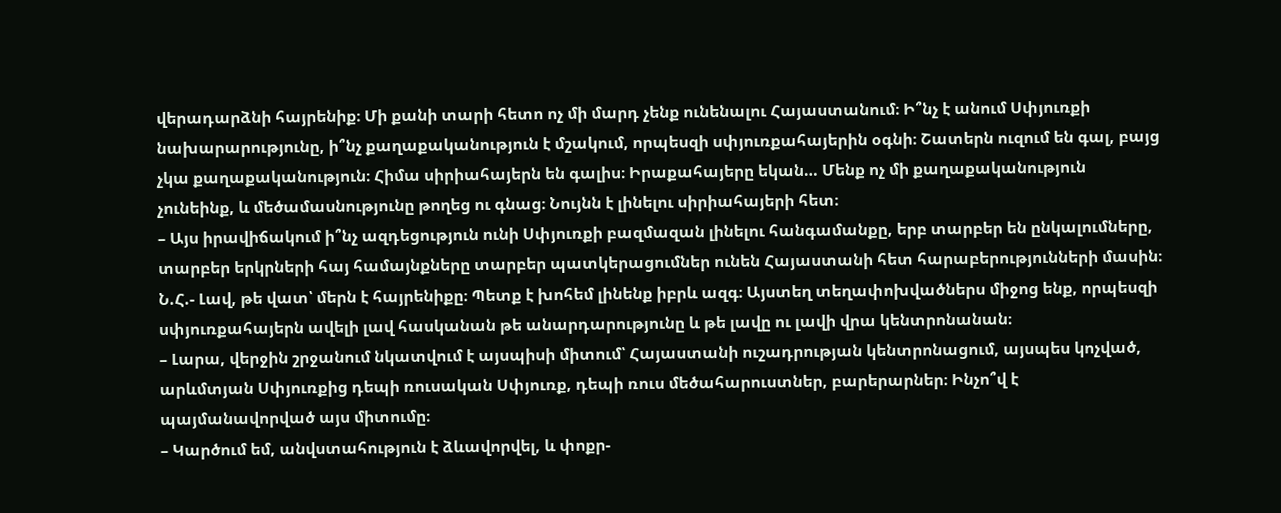վերադարձնի հայրենիք։ Մի քանի տարի հետո ոչ մի մարդ չենք ունենալու Հայաստանում։ Ի՞նչ է անում Սփյուռքի նախարարությունը, ի՞նչ քաղաքականություն է մշակում, որպեսզի սփյուռքահայերին օգնի։ Շատերն ուզում են գալ, բայց չկա քաղաքականություն։ Հիմա սիրիահայերն են գալիս։ Իրաքահայերը եկան… Մենք ոչ մի քաղաքականություն չունեինք, և մեծամասնությունը թողեց ու գնաց։ Նույնն է լինելու սիրիահայերի հետ։
– Այս իրավիճակում ի՞նչ ազդեցություն ունի Սփյուռքի բազմազան լինելու հանգամանքը, երբ տարբեր են ընկալումները, տարբեր երկրների հայ համայնքները տարբեր պատկերացումներ ունեն Հայաստանի հետ հարաբերությունների մասին։
Ն.Հ.- Լավ, թե վատ՝ մերն է հայրենիքը։ Պետք է խոհեմ լինենք իբրև ազգ։ Այստեղ տեղափոխվածներս միջոց ենք, որպեսզի սփյուռքահայերն ավելի լավ հասկանան թե անարդարությունը և թե լավը ու լավի վրա կենտրոնանան։
– Լարա, վերջին շրջանում նկատվում է այսպիսի միտում՝ Հայաստանի ուշադրության կենտրոնացում, այսպես կոչված, արևմտյան Սփյուռքից դեպի ռուսական Սփյուռք, դեպի ռուս մեծահարուստներ, բարերարներ։ Ինչո՞վ է պայմանավորված այս միտումը։
– Կարծում եմ, անվստահություն է ձևավորվել, և փոքր-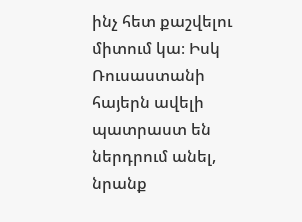ինչ հետ քաշվելու միտում կա։ Իսկ Ռուսաստանի հայերն ավելի պատրաստ են ներդրում անել, նրանք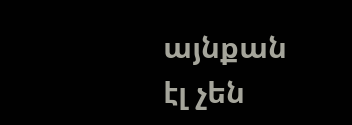այնքան էլ չեն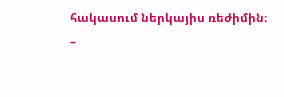հակասում ներկայիս ռեժիմին։
–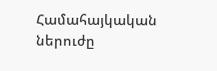Համահայկական ներուժը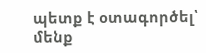պետք է օտագործել՝ մենք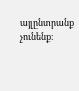այլընտրանք չունենք։